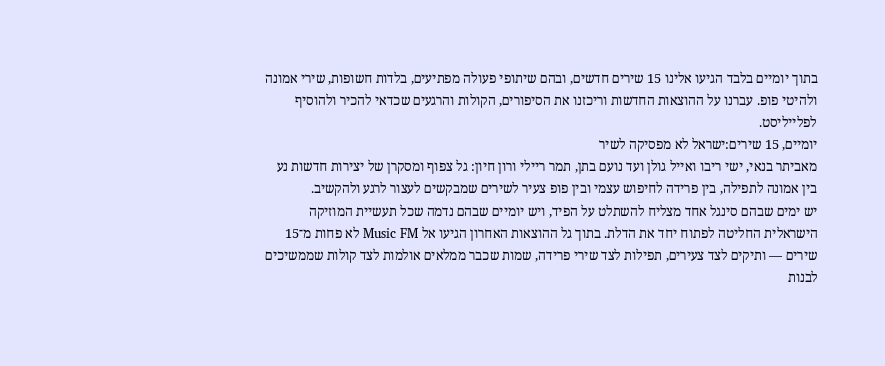בתוך יומיים בלבד הגיעו אלינו 15 שירים חדשים, ובהם שיתופי פעולה מפתיעים, בלדות חשופות, שירי אמונה ולהיטי פופ. עברנו על ההוצאות החדשות וריכזנו את הסיפורים, הקולות והרגעים שכדאי להכיר ולהוסיף לפלייליסט.
יומיים, 15 שירים:ישראל לא מפסיקה לשיר
מאביתר בנאי, ישי ריבו ואייל גולן ועד נועם בתן, תמר ריילי ורון חיון: גל צפוף ומסקרן של יצירות חדשות נע בין אמונה לתפילה, בין פרידה לחיפוש עצמי ובין פופ צעיר לשירים שמבקשים לעצור לרגע ולהקשיב.
יש ימים שבהם סינגל אחד מצליח להשתלט על הפיד, ויש יומיים שבהם נדמה שכל תעשיית המוזיקה הישראלית החליטה לפתוח יחד את הדלת. בתוך גל ההוצאות האחרון הגיעו אל Music FM לא פחות מ־15 שירים — ותיקים לצד צעירים, תפילות לצד שירי פרידה, שמות שכבר ממלאים אולמות לצד קולות שממשיכים לבנות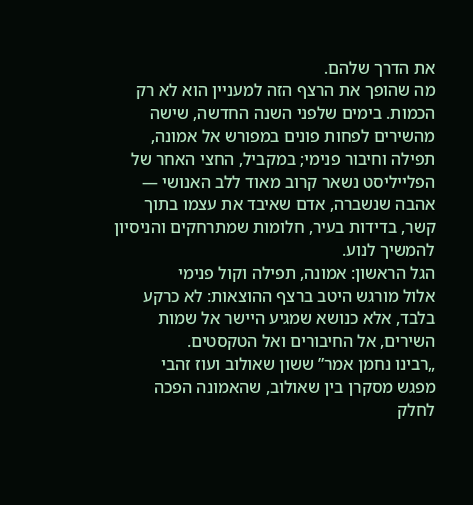את הדרך שלהם.
מה שהופך את הרצף הזה למעניין הוא לא רק הכמות. בימים שלפני השנה החדשה, שישה מהשירים לפחות פונים במפורש אל אמונה, תפילה וחיבור פנימי; במקביל, החצי האחר של הפלייליסט נשאר קרוב מאוד ללב האנושי — אהבה שנשברה, אדם שאיבד את עצמו בתוך קשר, בדידות בעיר, חלומות שמתרחקים והניסיון להמשיך לנוע.
הגל הראשון: אמונה, תפילה וקול פנימי
אלול מורגש היטב ברצף ההוצאות: לא כרקע בלבד, אלא כנושא שמגיע היישר אל שמות השירים, אל החיבורים ואל הטקסטים.
„רבינו נחמן אמר” ששון שאולוב ועוז זהבי
מפגש מסקרן בין שאולוב, שהאמונה הפכה לחלק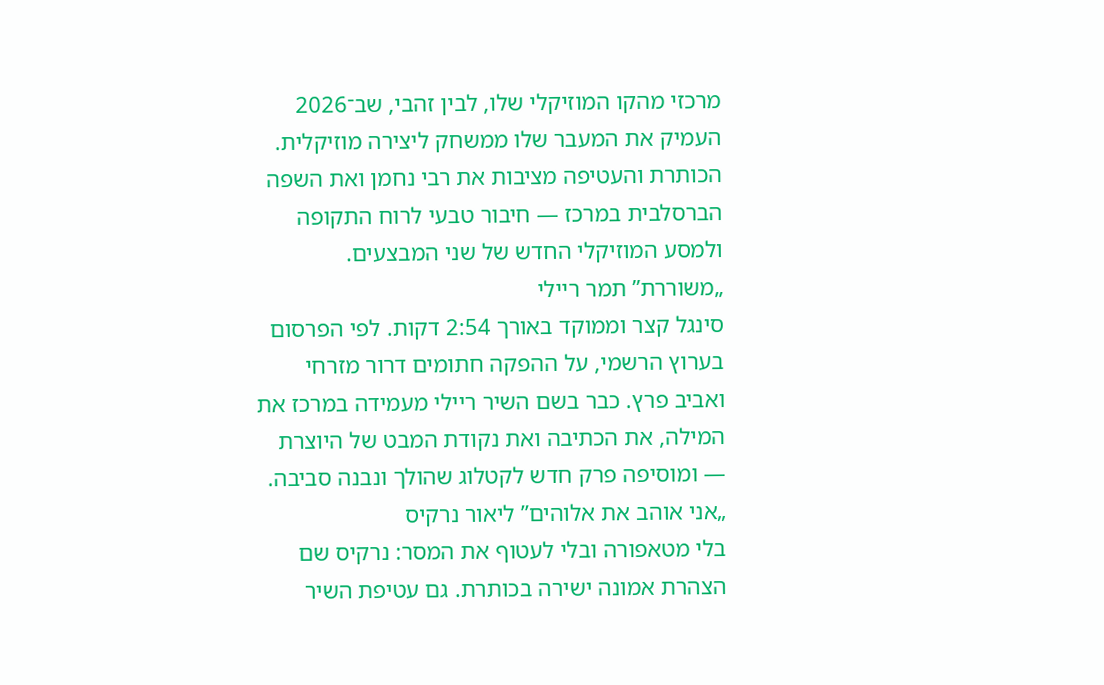מרכזי מהקו המוזיקלי שלו, לבין זהבי, שב־2026 העמיק את המעבר שלו ממשחק ליצירה מוזיקלית. הכותרת והעטיפה מציבות את רבי נחמן ואת השפה הברסלבית במרכז — חיבור טבעי לרוח התקופה ולמסע המוזיקלי החדש של שני המבצעים.
„משוררת” תמר ריילי
סינגל קצר וממוקד באורך 2:54 דקות. לפי הפרסום בערוץ הרשמי, על ההפקה חתומים דרור מזרחי ואביב פרץ. כבר בשם השיר ריילי מעמידה במרכז את המילה, את הכתיבה ואת נקודת המבט של היוצרת — ומוסיפה פרק חדש לקטלוג שהולך ונבנה סביבה.
„אני אוהב את אלוהים” ליאור נרקיס
בלי מטאפורה ובלי לעטוף את המסר: נרקיס שם הצהרת אמונה ישירה בכותרת. גם עטיפת השיר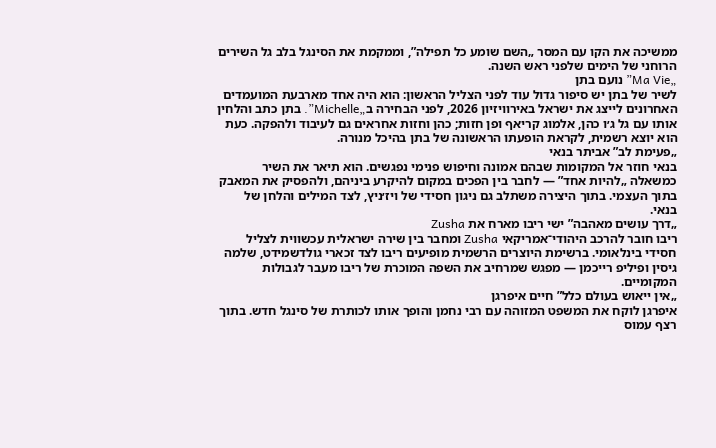ממשיכה את הקו עם המסר „השם שומע כל תפילה”, וממקמת את הסינגל בלב גל השירים הרוחני של הימים שלפני ראש השנה.
„Ma Vie” נועם בתן
לשיר של בתן יש סיפור גדול עוד לפני הצליל הראשון: הוא היה אחד מארבעת המועמדים האחרונים לייצג את ישראל באירוויזיון 2026, לפני הבחירה ב„Michelle”. בתן כתב והלחין אותו עם גל ג׳ו כהן, אלמוג קריאף ופן חזות; כהן וחזות אחראים גם לעיבוד ולהפקה. כעת הוא יוצא רשמית, לקראת הופעתו הראשונה של בתן בהיכל מנורה.
„פעימת לב” אביתר בנאי
בנאי חוזר אל המקומות שבהם אמונה וחיפוש פנימי נפגשים. הוא תיאר את השיר כמשאלה „להיות אחד” — לחבר בין הפכים במקום להיקרע ביניהם, ולהפסיק את המאבק בתוך העצמי. בתוך היצירה משתלב גם ניגון חסידי של ויז׳ניץ, לצד המילים והלחן של בנאי.
„דרך עושים מאהבה” ישי ריבו מארח את Zusha
ריבו חובר להרכב היהודי־אמריקאי Zusha ומחבר בין שירה ישראלית עכשווית לצליל חסידי בינלאומי. ברשימת היוצרים הרשמית מופיעים ריבו לצד זכארי גולדשמידט, שלמה גיסין ופיליפ רייכמן — מפגש שמרחיב את השפה המוכרת של ריבו מעבר לגבולות המקומיים.
„אין ייאוש בעולם כלל” חיים איפרגן
איפרגן לוקח את המשפט המזוהה עם רבי נחמן והופך אותו לכותרת של סינגל חדש. בתוך רצף עמוס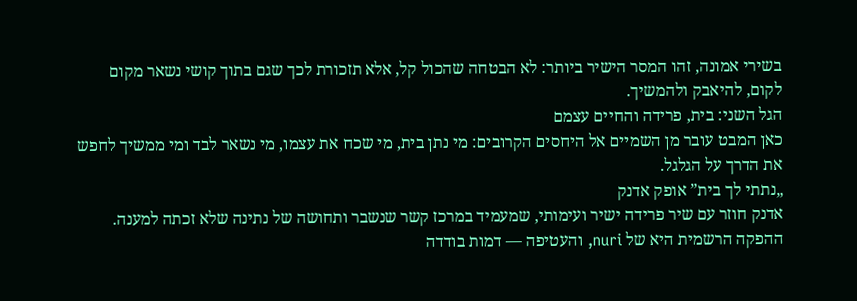בשירי אמונה, זהו המסר הישיר ביותר: לא הבטחה שהכול קל, אלא תזכורת לכך שגם בתוך קושי נשאר מקום לקום, להיאבק ולהמשיך.
הגל השני: בית, פרידה והחיים עצמם
כאן המבט עובר מן השמיים אל היחסים הקרובים: מי נתן בית, מי שכח את עצמו, מי נשאר לבד ומי ממשיך לחפש את הדרך על הגלגל.
„נתתי לך בית” אופק אדנק
אדנק חוזר עם שיר פרידה ישיר ועימותי, שמעמיד במרכז קשר שנשבר ותחושה של נתינה שלא זכתה למענה. ההפקה הרשמית היא של nuri, והעטיפה — דמות בודדה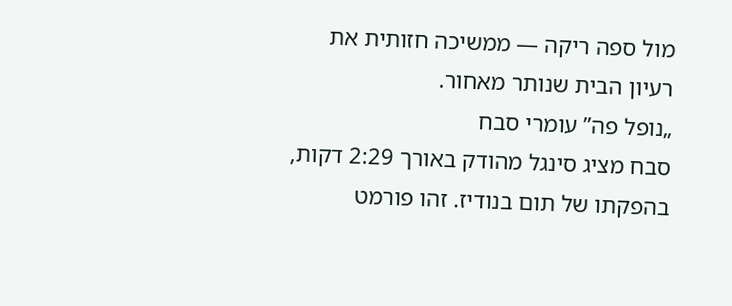מול ספה ריקה — ממשיכה חזותית את רעיון הבית שנותר מאחור.
„נופל פה” עומרי סבח
סבח מציג סינגל מהודק באורך 2:29 דקות, בהפקתו של תום בנודיז. זהו פורמט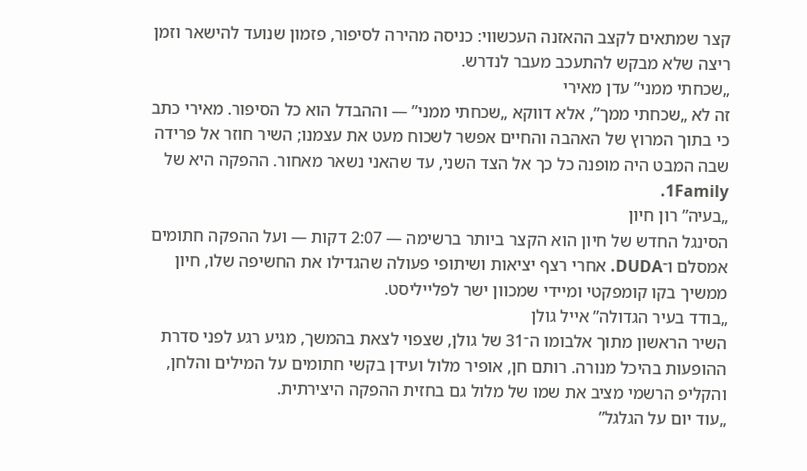קצר שמתאים לקצב ההאזנה העכשווי: כניסה מהירה לסיפור, פזמון שנועד להישאר וזמן ריצה שלא מבקש להתעכב מעבר לנדרש.
„שכחתי ממני” עדן מאירי
זה לא „שכחתי ממך”, אלא דווקא „שכחתי ממני” — וההבדל הוא כל הסיפור. מאירי כתב כי בתוך המרוץ של האהבה והחיים אפשר לשכוח מעט את עצמנו; השיר חוזר אל פרידה שבה המבט היה מופנה כל כך אל הצד השני, עד שהאני נשאר מאחור. ההפקה היא של 1Family.
„בעיה” רון חיון
הסינגל החדש של חיון הוא הקצר ביותר ברשימה — 2:07 דקות — ועל ההפקה חתומים אמסלם ו־DUDA. אחרי רצף יציאות ושיתופי פעולה שהגדילו את החשיפה שלו, חיון ממשיך בקו קומפקטי ומיידי שמכוון ישר לפלייליסט.
„בודד בעיר הגדולה” אייל גולן
השיר הראשון מתוך אלבומו ה־31 של גולן, שצפוי לצאת בהמשך, מגיע רגע לפני סדרת ההופעות בהיכל מנורה. רותם חן, אופיר מלול ועידן בקשי חתומים על המילים והלחן, והקליפ הרשמי מציב את שמו של מלול גם בחזית ההפקה היצירתית.
„עוד יום על הגלגל”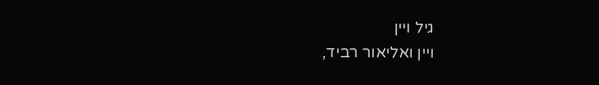גיל ויין
ויין ואליאור רביד,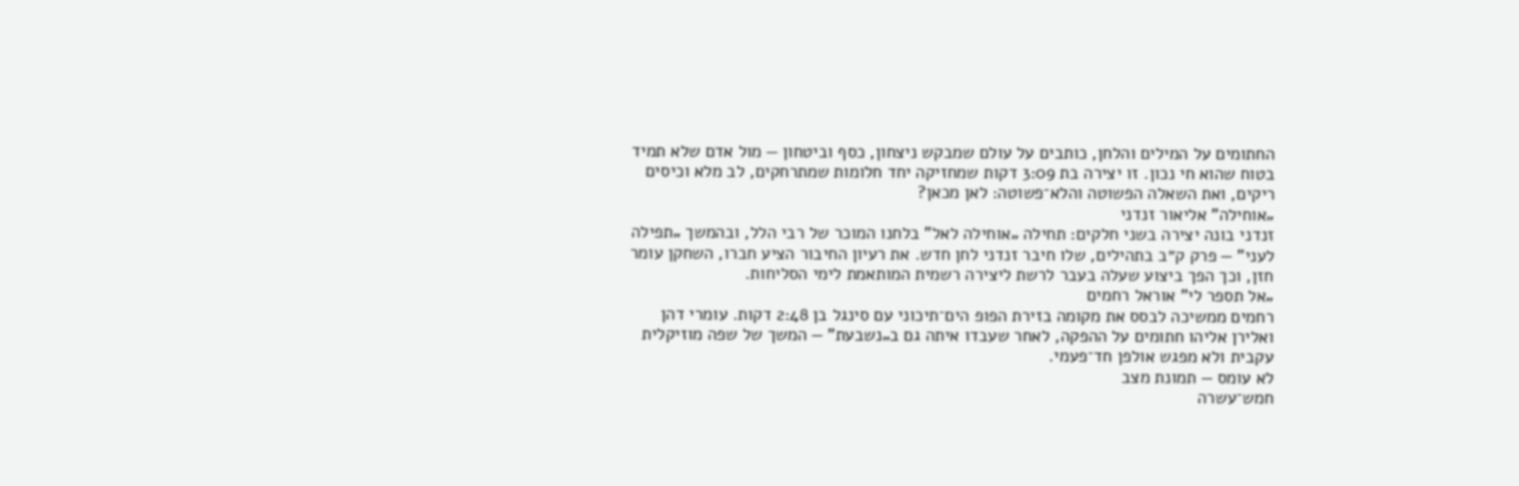החתומים על המילים והלחן, כותבים על עולם שמבקש ניצחון, כסף וביטחון — מול אדם שלא תמיד בטוח שהוא חי נכון. זו יצירה בת 3:09 דקות שמחזיקה יחד חלומות שמתרחקים, לב מלא וכיסים ריקים, ואת השאלה הפשוטה והלא־פשוטה: לאן מכאן?
„אוחילה” אליאור זנדני
זנדני בונה יצירה בשני חלקים: תחילה „אוחילה לאל” בלחנו המוכר של רבי הלל, ובהמשך „תפילה לעני” — פרק ק״ב בתהילים, שלו חיבר זנדני לחן חדש. את רעיון החיבור הציע חברו, השחקן עומר חזן, וכך הפך ביצוע שעלה בעבר לרשת ליצירה רשמית המותאמת לימי הסליחות.
„אל תספר לי” אוראל רחמים
רחמים ממשיכה לבסס את מקומה בזירת הפופ הים־תיכוני עם סינגל בן 2:48 דקות. עומרי דהן ואלירן אליהו חתומים על ההפקה, לאחר שעבדו איתה גם ב„נשבעת” — המשך של שפה מוזיקלית עקבית ולא מפגש אולפן חד־פעמי.
לא עומס — תמונת מצב
חמש־עשרה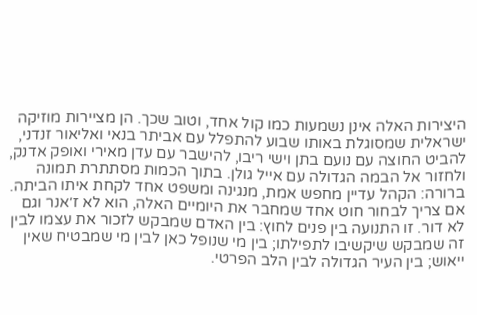היצירות האלה אינן נשמעות כמו קול אחד, וטוב שכך. הן מציירות מוזיקה ישראלית שמסוגלת באותו שבוע להתפלל עם אביתר בנאי ואליאור זנדני, להביט החוצה עם נועם בתן וישי ריבו, להישבר עם עדן מאירי ואופק אדנק, ולחזור אל הבמה הגדולה עם אייל גולן. בתוך הכמות מסתתרת תמונה ברורה: הקהל עדיין מחפש אמת, מנגינה ומשפט אחד לקחת איתו הביתה.
אם צריך לבחור חוט אחד שמחבר את היומיים האלה, הוא לא ז׳אנר וגם לא דור. זו התנועה בין פנים לחוץ: בין האדם שמבקש לזכור את עצמו לבין זה שמבקש שיקשיבו לתפילתו; בין מי שנופל כאן לבין מי שמבטיח שאין ייאוש; בין העיר הגדולה לבין הלב הפרטי.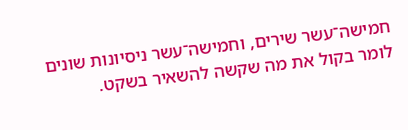חמישה־עשר שירים, וחמישה־עשר ניסיונות שונים לומר בקול את מה שקשה להשאיר בשקט.